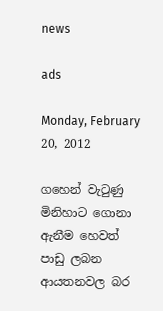news

ads

Monday, February 20, 2012

ගහෙන් වැටුණු මිනිහාට ගොනා ඇනීම හෙවත් පාඩු ලබන ආයතනවල බර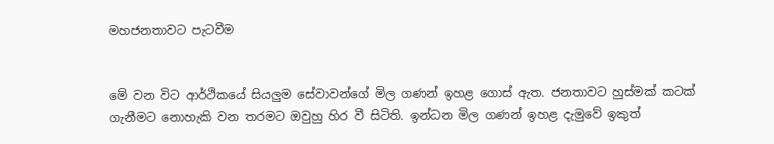මහජනතාවට පැටවීම


මේ වන විට ආර්ථිකයේ සියලුම සේවාවන්ගේ මිල ගණන් ඉහළ ගොස් ඇත. ජනතාවට හුස්මක් කටක් ගැනීමට නොහැකි වන තරමට ඔවුහු හිර වී සිටිති. ඉන්ධන මිල ගණන් ඉහළ දැමුවේ ඉකුත්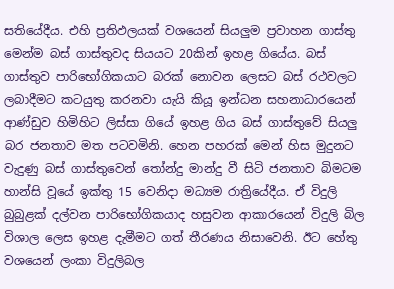සතියේදීය. එහි ප්‍රතිඵලයක් වශයෙන් සියලුම ප්‍රවාහන ගාස්තු මෙන්ම බස් ගාස්තුවද සියයට 20කින් ඉහළ ගියේය. බස් ගාස්තුව පාරිභෝගිකයාට බරක් නොවන ලෙසට බස් රථවලට ලබාදීමට කටයුතු කරනවා යැයි කියූ ඉන්ධන සහනාධාරයෙන් ආණ්ඩුව හිමිහිට ලිස්සා ගියේ ඉහළ ගිය බස් ගාස්තුවේ සියලු බර ජනතාව මත පටවමිනි. හෙන පහරක් මෙන් හිස මුදුනට වැදුණු බස් ගාස්තුවෙන් තෝන්දු මාන්දු වී සිටි ජනතාව බිමටම හාන්සි වූයේ ඉක්තු 15 වෙනිදා මධ්‍යම රාත්‍රියේදීය. ඒ විදුලි බුබුළක් දල්වන පාරිභෝගිකයාද හසුවන ආකාරයෙන් විදුලි බිල විශාල ලෙස ඉහළ දැමීමට ගත් තීරණය නිසාවෙනි. ඊට හේතු වශයෙන් ලංකා විදුලිබල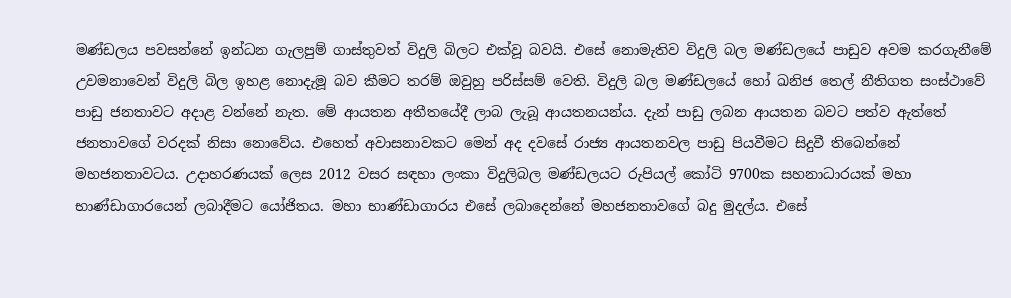මණ්ඩලය පවසන්නේ ඉන්ධන ගැලපුම් ගාස්තුවත් විදුලි බිලට එක්වූ බවයි. එසේ නොමැතිව විදුලි බල මණ්ඩලයේ පාඩුව අවම කරගැනීමේ උවමනාවෙන් විදුලි බිල ඉහළ නොදැමූ බව කීමට තරම් ඔවුහු පරිස්සම් වෙති. විදුලි බල මණ්ඩලයේ හෝ ඛනිජ තෙල් නීතිගත සංස්ථාවේ පාඩු ජනතාවට අදාළ වන්නේ නැත. මේ ආයතන අතීතයේදී ලාබ ලැබූ ආයතනයන්ය. දැන් පාඩු ලබන ආයතන බවට පත්ව ඇත්තේ ජනතාවගේ වරදක් නිසා නොවේය. එහෙත් අවාසනාවකට මෙන් අද දවසේ රාජ්‍ය ආයතනවල පාඩු පියවීමට සිදුවී තිබෙන්නේ මහජනතාවටය. උදාහරණයක් ලෙස 2012 වසර සඳහා ලංකා විදුලිබල මණ්ඩලයට රුපියල් කෝටි 9700ක සහනාධාරයක් මහා භාණ්ඩාගාරයෙන් ලබාදීමට යෝජිතය. මහා භාණ්ඩාගාරය එසේ ලබාදෙන්නේ මහජනතාවගේ බදු මුදල්ය. එසේ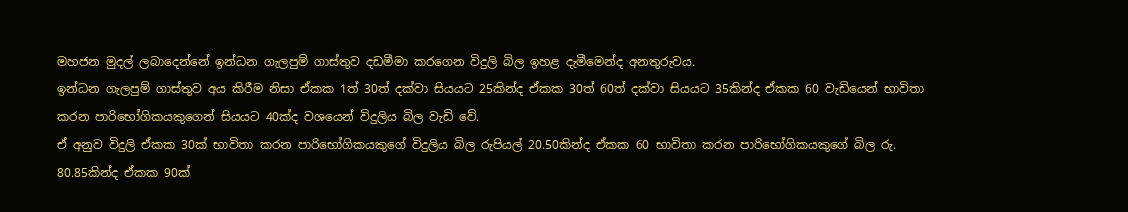මහජන මුදල් ලබාදෙන්නේ ඉන්ධන ගැලපුම් ගාස්තුව දඩමීමා කරගෙන විදුලි බිල ඉහළ දැමීමෙන්ද අනතුරුවය.
ඉන්ධන ගැලපුම් ගාස්තුව අය කිරීම නිසා ඒකක 1ත් 30ත් දක්වා සියයට 25කින්ද ඒකක 30ත් 60ත් දක්වා සියයට 35කින්ද ඒකක 60 වැඩියෙන් භාවිතා කරන පාරිභෝගිකයකුගෙන් සියයට 40ක්ද වශයෙන් විදුලිය බිල වැඩි වේ.
ඒ අනුව විදුලි ඒකක 30ක් භාවිතා කරන පාරිභෝගිකයකුගේ විදුලිය බිල රුපියල් 20.50කින්ද ඒකක 60 භාවිතා කරන පාරිභෝගිකයකුගේ බිල රු. 80.85කින්ද ඒකක 90ක්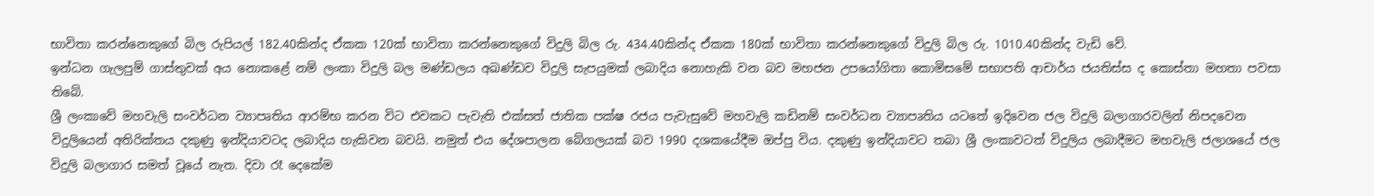භාවිතා කරන්නෙකුගේ බිල රුපියල් 182.40කින්ද ඒකක 120ක් භාවිතා කරන්නෙකුගේ විදුලි බිල රු. 434.40කින්ද ඒකක 180ක් භාවිතා කරන්නෙකුගේ විදුලි බිල රු. 1010.40කින්ද වැඩි වේ.
ඉන්ධන ගැලපුම් ගාස්තුවක් අය නොකළේ නම් ලංකා විදුලි බල මණ්ඩලය අඛණ්ඩව විදුලි සැපයුමක් ලබාදිය නොහැකි වන බව මහජන උපයෝගිතා කොමිසමේ සභාපති ආචාර්ය ජයතිස්ස ද කොස්තා මහතා පවසා තිබේ.
ශ්‍රී ලංකාවේ මහවැලි සංවර්ධන ව්‍යාපෘතිය ආරම්භ කරන විට එවකට පැවැති එක්සත් ජාතික පක්ෂ රජය පැවැසුවේ මහවැලි කඩිනම් සංවර්ධන ව්‍යාපෘතිය යටතේ ඉදිවෙන ජල විදුලි බලාගාරවලින් නිපදවෙන විදුලියෙන් අතිරික්තය දකුණු ඉන්දියාවටද ලබාදිය හැකිවන බවයි. නමුත් එය දේශපාලන බේගලයක් බව 1990 දශකයේදීම ඔප්පු විය. දකුණු ඉන්දියාවට තබා ශ්‍රී ලංකාවටත් විදුලිය ලබාදීමට මහවැලි ජලාශයේ ජල විදුලි බලාගාර සමත් වූයේ නැත. දිවා රෑ දෙකේම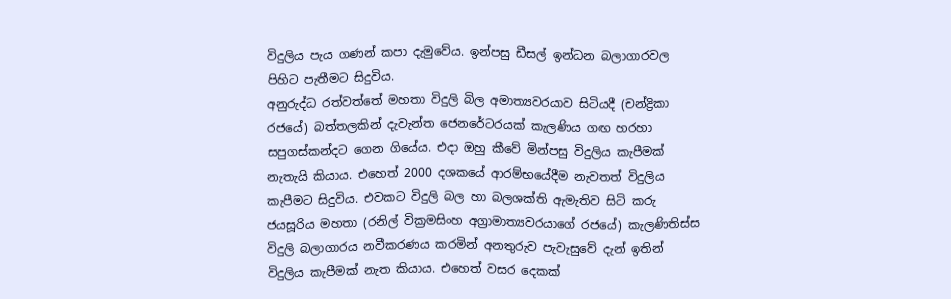විදුලිය පැය ගණන් කපා දැමුවේය. ඉන්පසු ඩීසල් ඉන්ධන බලාගාරවල පිහිට පැතීමට සිදුවිය.
අනුරුද්ධ රත්වත්තේ මහතා විදුලි බිල අමාත්‍යවරයාව සිටියදී (චන්ද්‍රිකා රජයේ) බත්තලකින් දැවැන්ත ජෙනරේටරයක් කැලණිය ගඟ හරහා සපුගස්කන්දට ගෙන ගියේය. එදා ඔහු කීවේ මින්පසු විදුලිය කැපීමක් නැතැයි කියාය. එහෙත් 2000 දශකයේ ආරම්භයේදීම නැවතත් විදුලිය කැපීමට සිදුවිය. එවකට විදුලි බල හා බලශක්ති ඇමැතිව සිටි කරු ජයසූරිය මහතා (රනිල් වික්‍රමසිංහ අග්‍රාමාත්‍යවරයාගේ රජයේ) කැලණිතිස්ස විදුලි බලාගාරය නවීකරණය කරමින් අනතුරුව පැවැසුවේ දැන් ඉතින් විදුලිය කැපීමක් නැත කියාය. එහෙත් වසර දෙකක්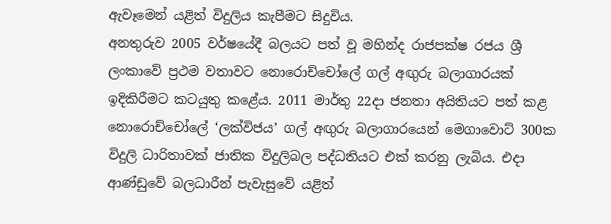ඇවෑමෙන් යළිත් විදුලිය කැපීමට සිදුවිය.
අනතුරුව 2005 වර්ෂයේදී බලයට පත් වූ මහින්ද රාජපක්ෂ රජය ශ්‍රී ලංකාවේ ප්‍රථම වතාවට නොරොච්චෝ‍ලේ ගල් අඟුරු බලාගාරයක් ඉදිකිරීමට කටයුතු කළේය. 2011 මාර්තු 22දා ජනතා අයිතියට පත් කළ නොරොච්චෝ‍ලේ ‘ලක්විජය’ ගල් අඟුරු බලාගාරයෙන් මෙගාවොට් 300ක විදුලි ධාරිතාවක් ජාතික විදුලිබල පද්ධතියට එක් කරනු ලැබිය. එදා ආණ්ඩුවේ බලධාරීන් පැවැසුවේ යළිත්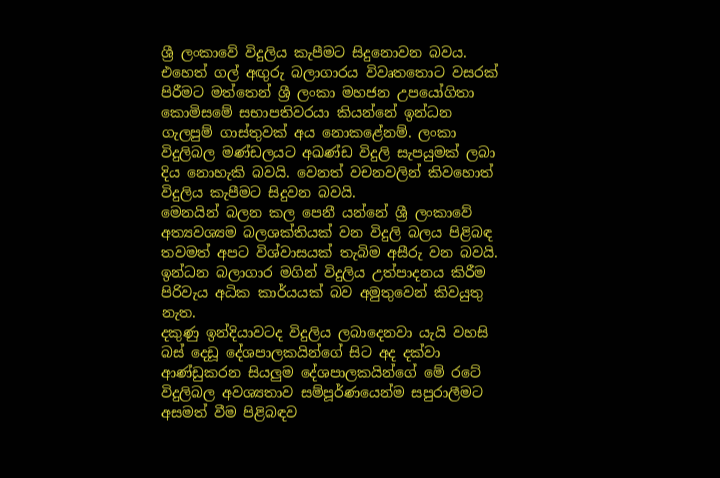ශ්‍රී ලංකාවේ විදුලිය කැපීමට සිදුනොවන බවය.
එහෙත් ගල් අඟුරු බලාගාරය විවෘතතොට වසරක් පිරීමට මත්තෙන් ශ්‍රී ලංකා මහජන උපයෝගිතා කොමිසමේ සභාපතිවරයා කියන්නේ ඉන්ධන ගැලපුම් ගාස්තුවක් අය නොකළේනම්. ලංකා විදුලිබල මණ්ඩලයට අඛණ්ඩ විදුලි සැපයුමක් ලබා දිය නොහැකි බවයි. වෙනත් වචනවලින් කිවහොත් විදුලිය කැපීමට සිදුවන බවයි.
මෙනයින් බලන කල පෙනී යන්නේ ශ්‍රී ලංකාවේ අත්‍යවශ්‍යම බලශක්තියක් වන විදුලි බලය පිළිබඳ තවමත් අපට විශ්වාසයක් තැබිම අසීරු වන බවයි. ඉන්ධන බලාගාර මගින් විදුලිය උත්පාදනය කිරීම පිරිවැය අධික කාර්යයක් බව අමුතුවෙන් කිවයුතු නැත.
දකුණු ඉන්දියාවටද විදුලිය ලබාදෙනවා යැයි වහසි බස් දෙඩූ දේශපාලකයින්ගේ සිට අද දක්වා ආණ්ඩුකරන සියලුම දේශපාලකයින්ගේ මේ රටේ විදුලිබල අවශ්‍යතාව සම්පූර්ණයෙන්ම සපුරාලීමට අසමත් වීම පිළිබඳව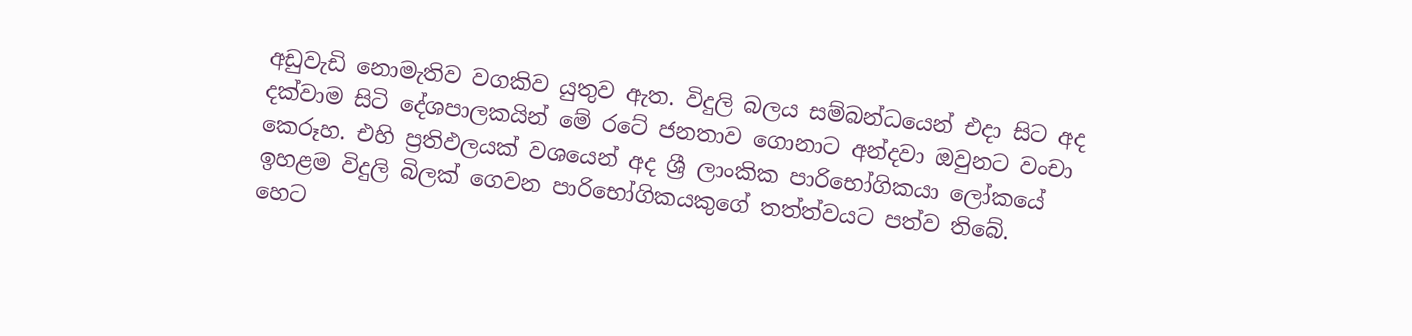අඩුවැඩි නොමැතිව වගකිව යුතුව ඇත. විදුලි බලය සම්බන්ධයෙන් එදා සිට අද දක්වාම සිටි දේශපාලකයින් මේ රටේ ජනතාව ගොනාට අන්දවා ඔවුනට වංචා කෙරූහ. එහි ප්‍රතිඵලයක් වශයෙන් අද ශ්‍රී ලාංකික පාරිභෝගිකයා ලෝකයේ ඉහළම විදුලි බිලක් ගෙවන පාරිභෝගිකයකුගේ තත්ත්වයට පත්ව තිබේ.
හෙට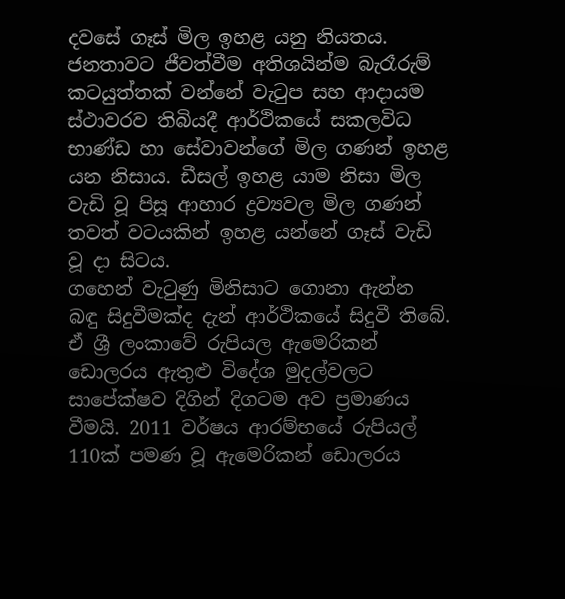දවසේ ගෑස් මිල ඉහළ යනු නියතය. ජනතාවට ජීවත්වීම අතිශයින්ම බැරෑරුම් කටයුත්තක් වන්නේ වැටුප සහ ආදායම ස්ථාවරව තිබියදී ආර්ථිකයේ සකලවිධ භාණ්ඩ හා සේවාවන්ගේ මිල ගණන් ඉහළ යන නිසාය. ඩීසල් ඉහළ යාම නිසා මිල වැඩි වූ පිසූ ආහාර ද්‍රව්‍යවල මිල ගණන් තවත් වටයකින් ඉහළ යන්නේ ගෑස් වැඩි වූ දා සිටය.
ගහෙන් වැටුණු මිනිසාට ගොනා ඇන්න බඳු සිදුවීමක්ද දැන් ආර්ථිකයේ සිදුවී තිබේ. ඒ ශ්‍රී ලංකාවේ රුපියල ඇමෙරිකන් ඩොලරය ඇතුළු විදේශ මුදල්වලට සාපේක්ෂව දිගින් දිගටම අව ප්‍රමාණය වීමයි. 2011 වර්ෂය ආරම්භයේ රුපියල් 110ක් පමණ වූ ඇමෙරිකන් ඩොලරය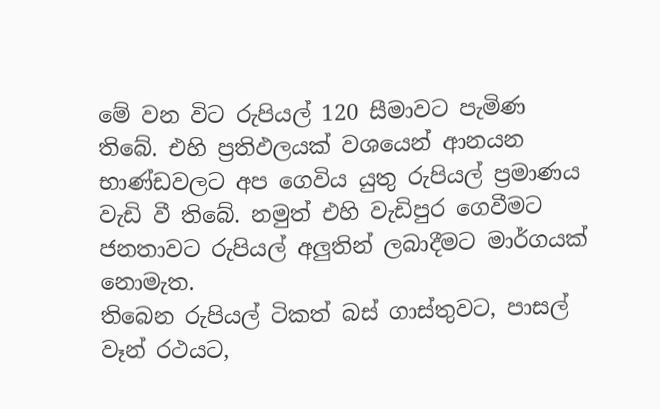මේ වන විට රුපියල් 120 සීමාවට පැමිණ තිබේ. එහි ප්‍රතිඵලයක් වශයෙන් ආනයන භාණ්ඩවලට අප ගෙවිය යුතු රුපියල් ප්‍රමාණය වැඩි වී තිබේ. නමුත් එහි වැඩිපුර ගෙවීමට ජනතාවට රුපියල් අලුතින් ලබාදීමට මාර්ගයක් නොමැත.
තිබෙන රුපියල් ටිකත් බස් ගාස්තුවට, පාසල් වෑන් රථයට,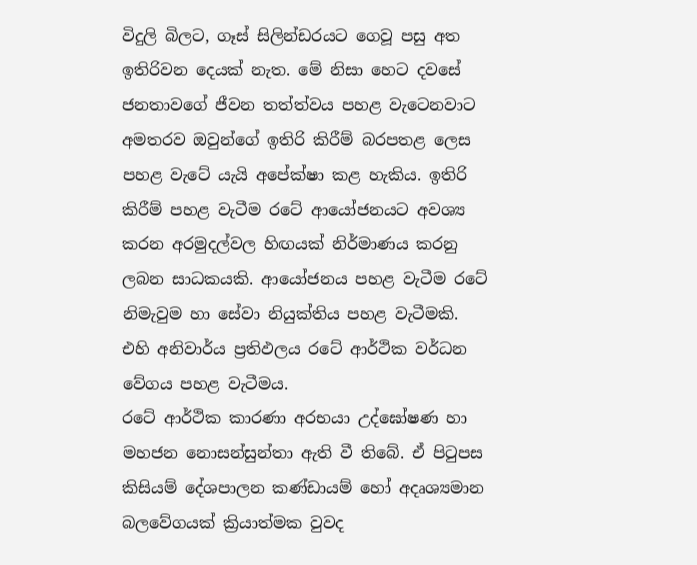විදුලි බිලට, ගෑස් සිලින්ඩරයට ගෙවූ පසු අත ඉතිරිවන දෙයක් නැත. මේ නිසා හෙට දවසේ ජනතාවගේ ජීවන තත්ත්වය පහළ වැටෙනවාට අමතරව ඔවුන්ගේ ඉතිරි කිරීම් බරපතළ ලෙස පහළ වැටේ යැයි අපේක්ෂා කළ හැකිය. ඉතිරි කිරීම් පහළ වැටීම රටේ ආයෝජනයට අවශ්‍ය කරන අරමුදල්වල හිඟයක් නිර්මාණය කරනු ලබන සාධකයකි. ආයෝජනය පහළ වැටීම රටේ නිමැවුම හා සේවා නියුක්තිය පහළ වැටීමකි. එහි අනිවාර්ය ප්‍රතිඵලය රටේ ආර්ථික වර්ධන වේගය පහළ වැටීමය.
රටේ ආර්ථික කාරණා අරභයා උද්ඝෝෂණ හා මහජන නොසන්සුන්තා ඇති වී තිබේ. ඒ පිටුපස කිසියම් දේශපාලන කණ්ඩායම් හෝ අදෘශ්‍යමාන බලවේගයක් ක්‍රියාත්මක වුවද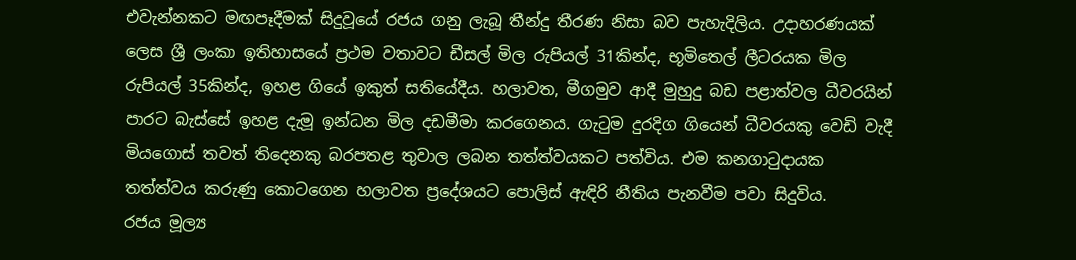එවැන්නකට මඟපෑදීමක් සිදුවූයේ රජය ගනු ලැබූ තීන්දු තීරණ නිසා බව පැහැදිලිය. උදාහරණයක් ලෙස ශ්‍රී ලංකා ඉතිහාසයේ ප්‍රථම වතාවට ඩීසල් මිල රුපියල් 31කින්ද, භූමිතෙල් ලීටරයක මිල රුපියල් 35කින්ද, ඉහළ ගියේ ඉකුත් සතියේදීය. හලාවත, මීගමුව ආදී මුහුදු බඩ පළාත්වල ධීවරයින් පාරට බැස්සේ ඉහළ දැමූ ඉන්ධන මිල දඩමීමා කරගෙනය. ගැටුම දුරදිග ගියෙන් ධීවරයකු වෙඩි වැදී මියගොස් තවත් තිදෙනකු බරපතළ තුවාල ලබන තත්ත්වයකට පත්විය. එම කනගාටුදායක තත්ත්වය කරුණු කොටගෙන හලාවත ප්‍රදේශයට ‍පොලිස් ඇඳිරි නීතිය පැනවීම පවා සිදුවිය.
රජය මූල්‍ය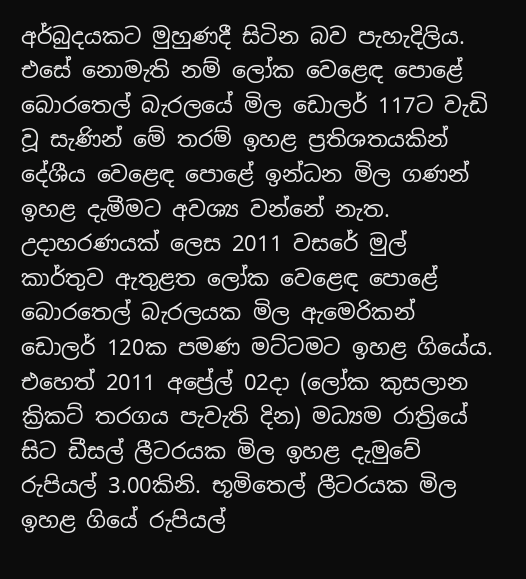අර්බුදයකට මුහුණදී සිටින බව පැහැදිලිය. එසේ නොමැති නම් ලෝක වෙළෙඳ ‍පොළේ බොරතෙල් බැරලයේ මිල ඩොලර් 117ට වැඩි වූ සැණින් මේ තරම් ඉහළ ප්‍රතිශතයකින් දේශීය වෙළෙඳ ‍පොළේ ඉන්ධන මිල ගණන් ඉහළ දැමීමට අවශ්‍ය වන්නේ නැත. උදාහරණයක් ලෙස 2011 වසරේ මුල් කාර්තුව ඇතුළත ලෝක වෙළෙඳ ‍පොළේ බොරතෙල් බැරලයක මිල ඇමෙරිකන් ඩොලර් 120ක පමණ මට්ටමට ඉහළ ගියේය. එහෙත් 2011 අප්‍රේල් 02දා (ලෝක කුසලාන ක්‍රිකට් තරගය පැවැති දින) මධ්‍යම රාත්‍රියේ සිට ඩීසල් ලීටරයක මිල ඉහළ දැමුවේ රුපියල් 3.00කිනි. භූමිතෙල් ලීටරයක මිල ඉහළ ගියේ රුපියල්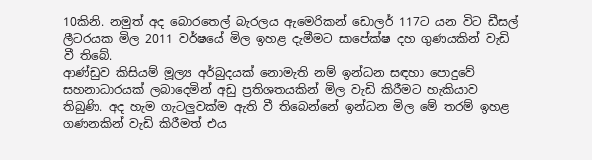10කිනි. නමුත් අද බොරතෙල් බැරලය ඇමෙරිකන් ඩොලර් 117ට යන විට ඩීසල් ලීටරයක මිල 2011 වර්ෂයේ මිල ඉහළ දැමීමට සාපේක්ෂ දහ ගුණයකින් වැඩි වී තිබේ.
ආණ්ඩුව කිසියම් මූල්‍ය අර්බුදයක් නොමැති නම් ඉන්ධන සඳහා ‍පොදුවේ සහනාධාරයක් ලබාදෙමින් අඩු ප්‍රතිශතයකින් මිල වැඩි කිරීමට හැකියාව තිබුණි. අද හැම ගැටලුවක්ම ඇති වී තිබෙන්නේ ඉන්ධන මිල මේ තරම් ඉහළ ගණනකින් වැඩි කිරීමත් එය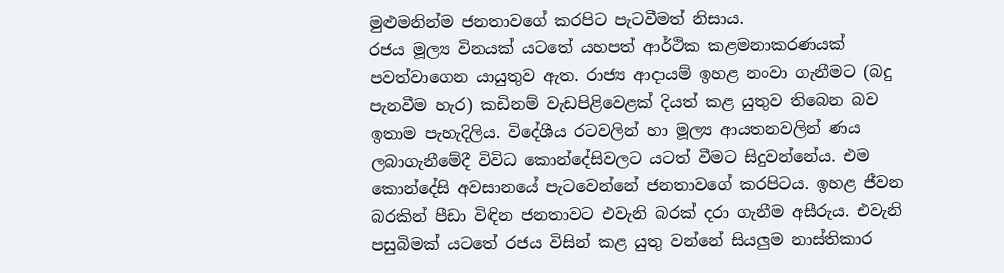මුළුමනින්ම ජනතාවගේ කරපිට පැටවීමත් නිසාය.
රජය මූල්‍ය විනයක් යටතේ යහපත් ආර්ථික කළමනාකරණයක් පවත්වාගෙන යායුතුව ඇත. රාජ්‍ය ආදායම් ඉහළ නංවා ගැනීමට (බදු පැනවීම හැර) කඩිනම් වැඩපිළිවෙළක් දියත් කළ යුතුව තිබෙන බව ඉතාම පැහැදිලිය. විදේශීය රටවලින් හා මූල්‍ය ආයතනවලින් ණය ලබාගැනීමේදී විවිධ කොන්දේසිවලට යටත් වීමට සිදුවන්නේය. එම කොන්දේසි අවසානයේ පැටවෙන්නේ ජනතාවගේ කරපිටය. ඉහළ ජීවන බරකින් පීඩා විඳින ජනතාවට එවැනි බරක් දරා ගැනීම අසීරුය. එවැනි පසුබිමක් යටතේ රජය විසින් කළ යුතු වන්නේ සියලුම නාස්තිකාර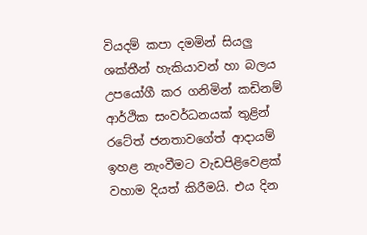වියදම් කපා දමමින් සියලු ශක්තීන් හැකියාවන් හා බලය උපයෝගී කර ගනිමින් කඩිනම් ආර්ථික සංවර්ධනයක් තුළින් රටේත් ජනතාවගේත් ආදායම් ඉහළ නැංවීමට වැඩපිළිවෙළක් වහාම දියත් කිරීමයි. එය දින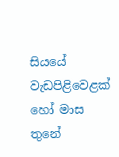සියයේ වැඩපිළිවෙළක් හෝ මාස තුනේ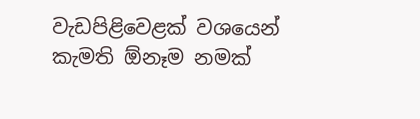වැඩපිළිවෙළක් වශයෙන් කැමති ඕනෑම නමක්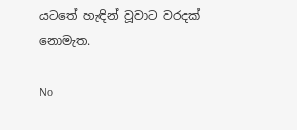යටතේ හැඳින් වූවාට වරදක් නොමැත.

No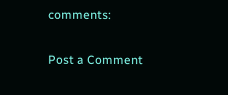comments:

Post a Comment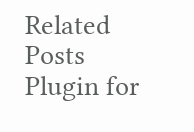Related Posts Plugin for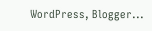WordPress, Blogger...